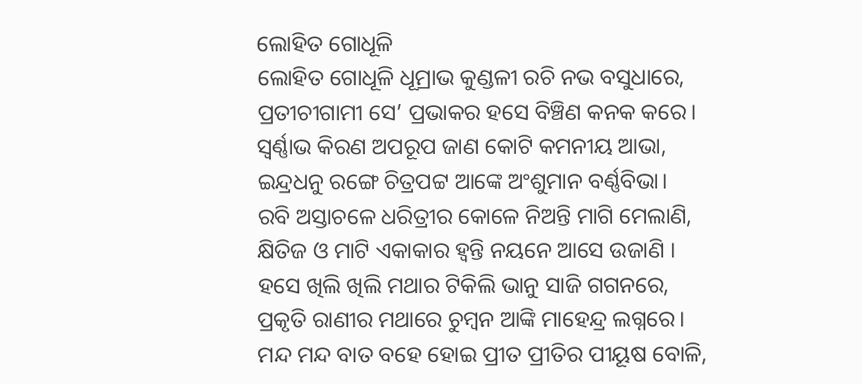ଲୋହିତ ଗୋଧୂଳି
ଲୋହିତ ଗୋଧୂଳି ଧୂମ୍ରାଭ କୁଣ୍ଡଳୀ ରଚି ନଭ ବସୁଧାରେ,
ପ୍ରତୀଚୀଗାମୀ ସେ’ ପ୍ରଭାକର ହସେ ବିଞ୍ଚିଣ କନକ କରେ।
ସ୍ବର୍ଣ୍ଣାଭ କିରଣ ଅପରୂପ ଜାଣ କୋଟି କମନୀୟ ଆଭା,
ଇନ୍ଦ୍ରଧନୁ ରଙ୍ଗେ ଚିତ୍ରପଟ୍ଟ ଆଙ୍କେ ଅଂଶୁମାନ ବର୍ଣ୍ଣବିଭା।
ରବି ଅସ୍ତାଚଳେ ଧରିତ୍ରୀର କୋଳେ ନିଅନ୍ତି ମାଗି ମେଲାଣି,
କ୍ଷିତିଜ ଓ ମାଟି ଏକାକାର ହ୍ୱନ୍ତି ନୟନେ ଆସେ ଉଜାଣି ।
ହସେ ଖିଲି ଖିଲି ମଥାର ଟିକିଲି ଭାନୁ ସାଜି ଗଗନରେ,
ପ୍ରକୃତି ରାଣୀର ମଥାରେ ଚୁମ୍ବନ ଆଙ୍କି ମାହେନ୍ଦ୍ର ଲଗ୍ନରେ।
ମନ୍ଦ ମନ୍ଦ ବାତ ବହେ ହୋଇ ପ୍ରୀତ ପ୍ରୀତିର ପୀୟୂଷ ବୋଳି,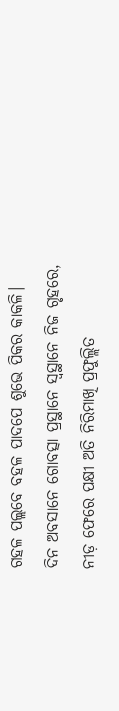ଗହଳ ପଲ୍ଲବେ ବହଳ ପାଦପେ ଶୁଭେ ପିକର କାକଳି।
ଦିନ ଅବସାନେ ଗୋବତ୍ସା ପ୍ରସ୍ଥାନେ ସ୍ୱସ୍ଥାନେ ନିଜ ଗୃହରେ,
ନୀଡ଼ ଫେରେ ପକ୍ଷୀ ଅତି ନିରିମାଖି ପ୍ରଫୁଲ୍ଲିତ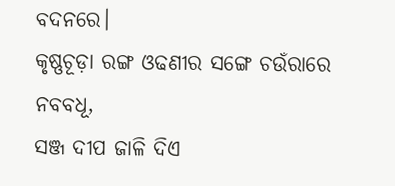ବଦନରେ।
କୃଷ୍ଣଚୂଡ଼ା ରଙ୍ଗ ଓଢଣୀର ସଙ୍ଗେ ଚଉଁରାରେ ନବବଧୂ,
ସଞ୍ଜ ଦୀପ ଜାଳି ଦିଏ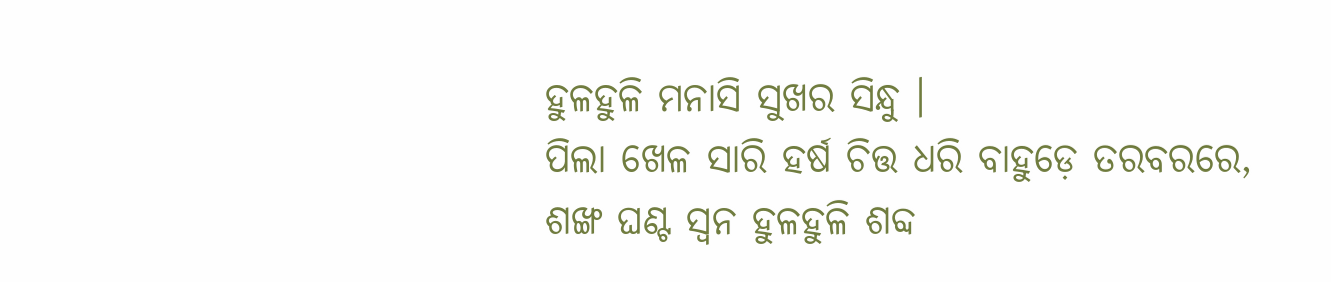ହୁଳହୁଳି ମନାସି ସୁଖର ସିନ୍ଧୁ ।
ପିଲା ଖେଳ ସାରି ହର୍ଷ ଚିତ୍ତ ଧରି ବାହୁଡ଼େ ତରବରରେ,
ଶଙ୍ଖ ଘଣ୍ଟ ସ୍ୱନ ହୁଳହୁଳି ଶବ୍ଦ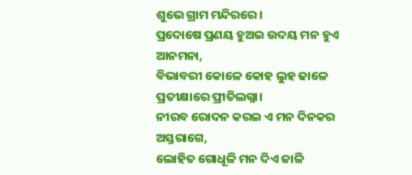ଶୁଭେ ଗ୍ରାମ ମନ୍ଦିରରେ।
ପ୍ରଦୋଷେ ପ୍ରଣୟ ହୁଅଇ ଉଦୟ ମନ ହୁଏ ଆନମନା,
ବିଭାବରୀ କୋଳେ କୋହ ଲୁହ ଢାଳେ ପ୍ରତୀକ୍ଷାରେ ପ୍ରୀତିଲଗ୍ନା।
ନୀରବ ରୋଦନ କରଇ ଏ ମନ ଦିନକର ଅସ୍ତରାଗେ,
ଲୋହିତ ଗୋଧୂଳି ମନ ଦିଏ ଜାଳି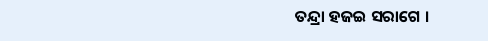ତନ୍ଦ୍ରା ହଜଇ ସରାଗେ ।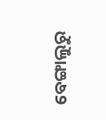ବେଙ୍ଗାଲୁରୁ